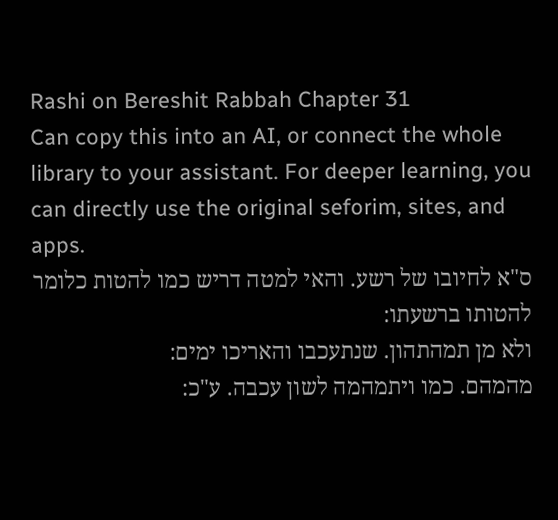Rashi on Bereshit Rabbah Chapter 31
Can copy this into an AI, or connect the whole library to your assistant. For deeper learning, you can directly use the original seforim, sites, and apps.
ס"א לחיובו של רשע. והאי למטה דריש כמו להטות כלומר להטותו ברשעתו:
ולא מן תמהתהון. שנתעכבו והאריכו ימים:
מהמהם. כמו ויתמהמה לשון עכבה. ע"כ: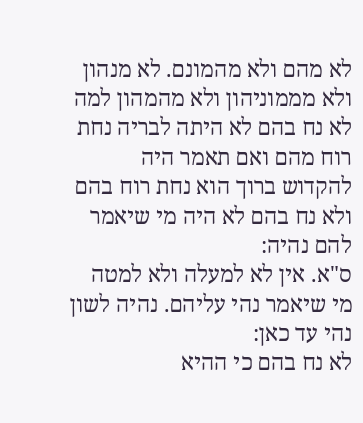לא מהם ולא מהמונם. לא מנהון ולא מממוניהון ולא מהמהון למה לא נח בהם לא היתה לבריה נחת רוח מהם ואם תאמר היה להקדוש ברוך הוא נחת רוח בהם ולא נח בהם לא היה מי שיאמר להם נהיה:
ס"א. אין לא למעלה ולא למטה מי שיאמר נהי עליהם. נהיה לשון נהי עד כאן:
לא נח בהם כי ההיא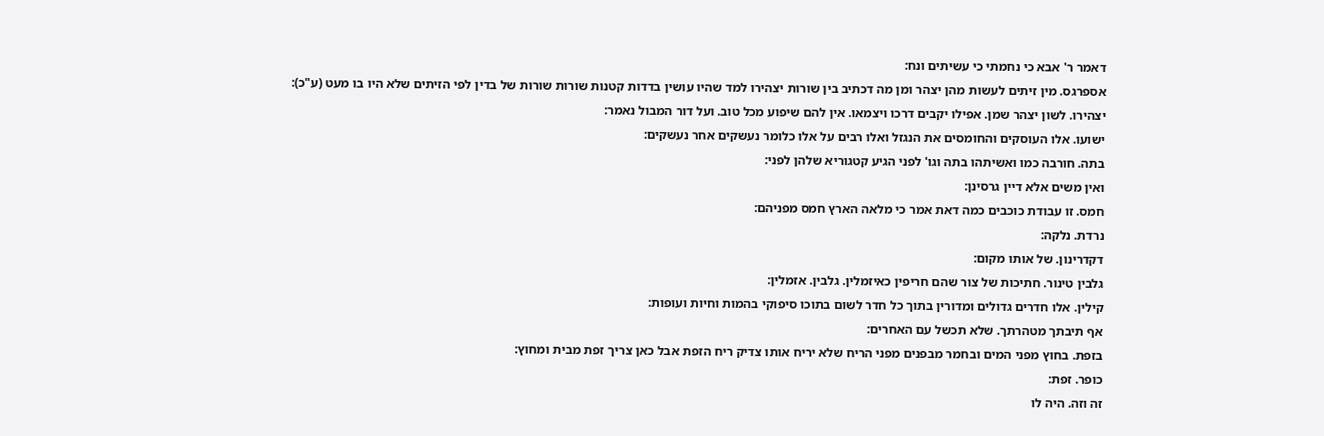דאמר ר' אבא כי נחמתי כי עשיתים ונח:
אספרגס. מין זיתים לעשות מהן יצהר ומן מה דכתיב בין שורות יצהירו למד שהיו עושין בדדות קטנות שורות שורות של בדין לפי הזיתים שלא היו בו מעט (ע"כ):
יצהירו. לשון יצהר שמן. אפילו יקבים דרכו ויצמאו. אין להם שיפוע מכל טוב. ועל דור המבול נאמר:
ישועו. אלו העוסקים והחומסים את הנגזל ואלו רבים על אלו כלומר נעשקים אחר נעשקים:
בתה. חורבה כמו ואשיתהו בתה וגו' לפני הגיע קטגוריא שלהן לפני:
ואין משים אלא דיין גרסינן:
חמס. זו עבודת כוכבים כמה דאת אמר כי מלאה הארץ חמס מפניהם:
נרדת. נלקה:
דקדרינון. של אותו מקום:
גלבין טינור. חתיכות של צור שהם חריפין כאיזמלין. גלבין. אזמלין:
קילין. אלו חדרים גדולים ומדורין בתוך כל חדר לשום בתוכו סיפוקי בהמות וחיות ועופות:
אף תיבתך מטהרתך. שלא תכשל עם האחרים:
בזפת. בחוץ מפני המים ובחמר מבפנים מפני הריח שלא יריח אותו צדיק ריח הזפת אבל כאן צריך זפת מבית ומחוץ:
כופר. זפת:
זה וזה. היה לו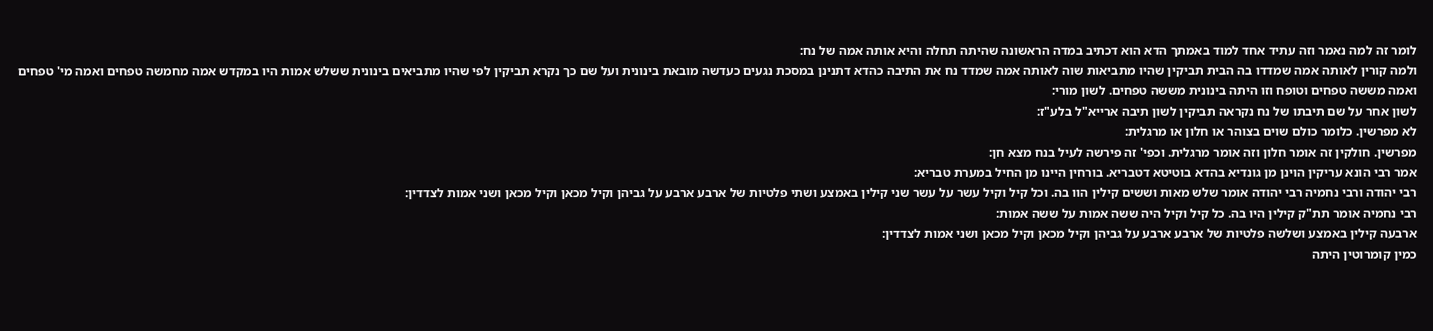לומר זה למה נאמר וזה עתיד אחד למוד באמתך הדא הוא דכתיב במדה הראשונה שהיתה תחלה והיא אותה אמה של נח:
ולמה קורין לאותה אמה שמדדו בה הבית תביקין שהיו מתביאות שוה לאותה אמה שמדד נח את התיבה כהדא דתנינן במסכת נגעים כעדשה מובאת בינונית ועל שם כך נקרא תביקין לפי שהיו מתביאים בינונית ששלש אמות היו במקדש אמה מחמשה טפחים ואמה מי' טפחים ואמה מששה טפחים וטופח וזו היתה בינונית מששה טפחים. לשון מורי:
לשון אחר על שם תיבתו של נח נקראה תביקין לשון תיבה ארייא"ל בלע"ז:
לא מפרשין. כלומר כולם שוים בצוהר או חלון או מרגלית:
מפרשין. חולקין זה אומר חלון וזה אומר מרגלית. וכפי' זה פירשה לעיל בנח מצא חן:
אמר רבי הונא עריקין הוינן מן גונדיא בהדא בוטיטא דטבריא. בורחין היינו מן החיל במערת טבריא:
רבי יהודה ורבי נחמיה רבי יהודה אומר שלש מאות וששים קילין הוו בה. וכל קיל וקיל עשר על עשר שני קילין באמצע ושתי פלטיות של ארבע ארבע על גביהן וקיל מכאן וקיל מכאן ושני אמות לצדדין:
רבי נחמיה אומר תת"ק קילין היו בה. כל קיל וקיל היה ששה אמות על ששה אמות:
ארבעה קילין באמצע ושלשה פלטיות של ארבע ארבע על גביהן וקיל מכאן וקיל מכאן ושני אמות לצדדין:
כמין קומרוטין היתה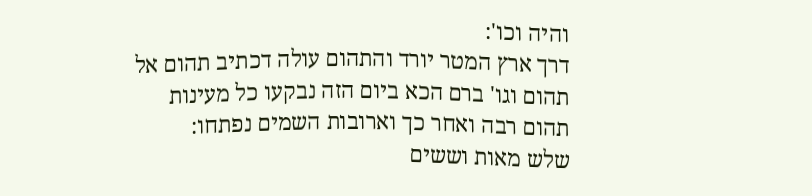והיה וכו':
דרך ארץ המטר יורד והתהום עולה דכתיב תהום אל תהום וגו' ברם הכא ביום הזה נבקעו כל מעינות תהום רבה ואחר כך וארובות השמים נפתחו:
שלש מאות וששים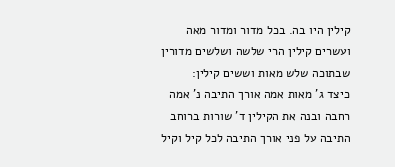קילין היו בה. בכל מדור ומדור מאה ועשרים קילין הרי שלשה ושלשים מדורין שבתוכה שלש מאות וששים קילין:
כיצד ג' מאות אמה אורך התיבה נ' אמה רחבה ובנה את הקילין ד' שורות ברוחב התיבה על פני אורך התיבה לכל קיל וקיל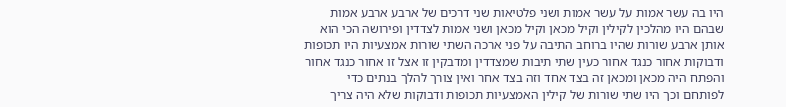היו בה עשר אמות על עשר אמות ושני פלטיאות שני דרכים של ארבע ארבע אמות שבהם היו מהלכין לקילין וקיל מכאן וקיל מכאן ושני אמות לצדדין ופירושה הכי הוא אותן ארבע שורות שהיו ברוחב התיבה על פני ארכה השתי שורות אמצעיות היו תכופות ודבוקות אחור כנגד אחור כעין שתי תיבות שמצדדין ומדבקין זו אצל זו אחור כנגד אחור והפתח היה מכאן ומכאן זה בצד אחד וזה בצד אחר ואין צורך להלך בנתים כדי לפותחם וכך היו שתי שורות של קילין האמצעיות תכופות ודבוקות שלא היה צריך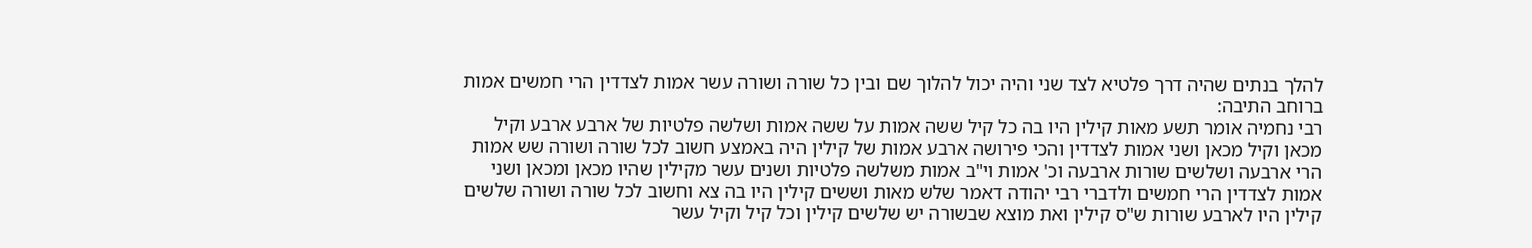להלך בנתים שהיה דרך פלטיא לצד שני והיה יכול להלוך שם ובין כל שורה ושורה עשר אמות לצדדין הרי חמשים אמות ברוחב התיבה:
רבי נחמיה אומר תשע מאות קילין היו בה כל קיל ששה אמות על ששה אמות ושלשה פלטיות של ארבע ארבע וקיל מכאן וקיל מכאן ושני אמות לצדדין והכי פירושה ארבע אמות של קילין היה באמצע חשוב לכל שורה ושורה שש אמות הרי ארבעה ושלשים שורות ארבעה וכ' אמות וי"ב אמות משלשה פלטיות ושנים עשר מקילין שהיו מכאן ומכאן ושני אמות לצדדין הרי חמשים ולדברי רבי יהודה דאמר שלש מאות וששים קילין היו בה צא וחשוב לכל שורה ושורה שלשים קילין היו לארבע שורות ש"ס קילין ואת מוצא שבשורה יש שלשים קילין וכל קיל וקיל עשר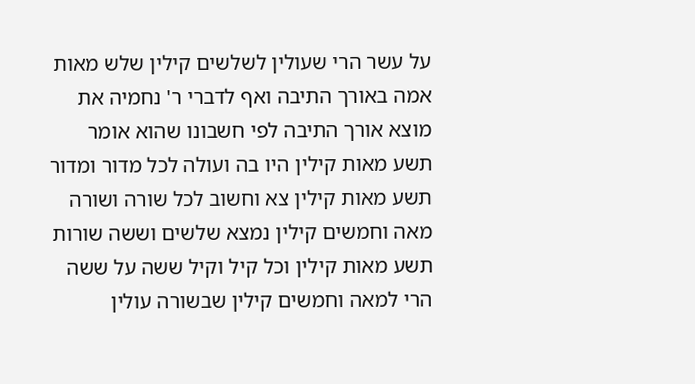על עשר הרי שעולין לשלשים קילין שלש מאות אמה באורך התיבה ואף לדברי ר' נחמיה את מוצא אורך התיבה לפי חשבונו שהוא אומר תשע מאות קילין היו בה ועולה לכל מדור ומדור תשע מאות קילין צא וחשוב לכל שורה ושורה מאה וחמשים קילין נמצא שלשים וששה שורות תשע מאות קילין וכל קיל וקיל ששה על ששה הרי למאה וחמשים קילין שבשורה עולין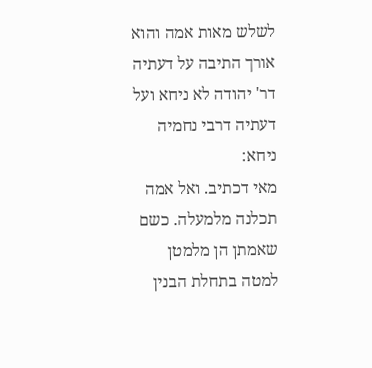לשלש מאות אמה והוא אורך התיבה על דעתיה דר' יהודה לא ניחא ועל דעתיה דרבי נחמיה ניחא:
מאי דכתיב. ואל אמה תכלנה מלמעלה. כשם שאמתן הן מלמטן למטה בתחלת הבנין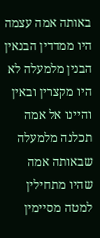באותה אמה עצמה היו ממדדין הבנאין הבנין מלמעלה לא היו מקצרין ובאין והיינו אל אמה תכלנה מלמעלה שבאותה אמה שהיו מתחילין למטה מסיימין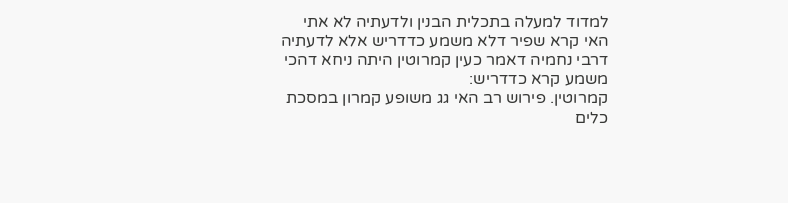למדוד למעלה בתכלית הבנין ולדעתיה לא אתי האי קרא שפיר דלא משמע כדדריש אלא לדעתיה דרבי נחמיה דאמר כעין קמרוטין היתה ניחא דהכי משמע קרא כדדריש:
קמרוטין. פירוש רב האי גג משופע קמרון במסכת כלים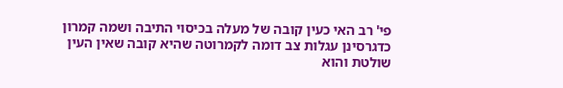פי' רב האי כעין קובה של מעלה בכיסוי התיבה ושמה קמרון כדגרסינן עגלות צב דומה לקמרוטה שהיא קובה שאין העין שולטת והוא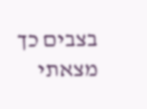בצבים כך מצאתי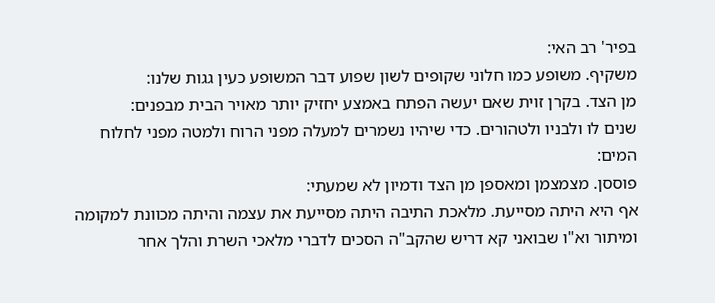בפיר' רב האי:
משקיף. משופע כמו חלוני שקופים לשון שפוע דבר המשופע כעין גגות שלנו:
מן הצד. בקרן זוית שאם יעשה הפתח באמצע יחזיק יותר מאויר הבית מבפנים:
שנים לו ולבניו ולטהורים. כדי שיהיו נשמרים למעלה מפני הרוח ולמטה מפני לחלוח המים:
פוססן. מצמצמן ומאספן מן הצד ודמיון לא שמעתי:
אף היא היתה מסייעת. מלאכת התיבה היתה מסייעת את עצמה והיתה מכוונת למקומה ומיתור וא"ו שבואני קא דריש שהקב"ה הסכים לדברי מלאכי השרת והלך אחר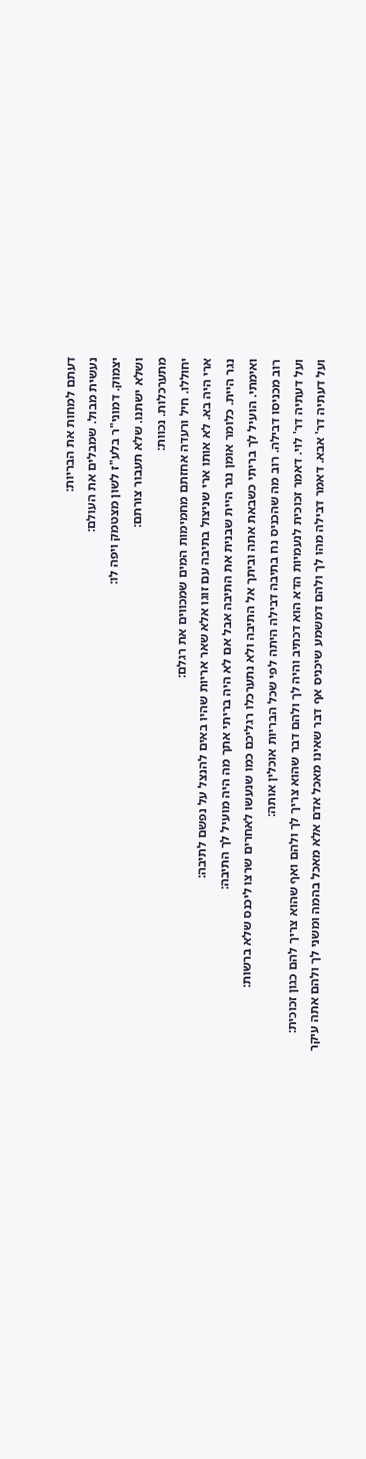דעתם למחות את הבריות:
נעשית מבול. שמבלים את העולם:
יצמוק. דמוני"ר בלע"ז לשון מצטמק ויפה לו:
ושלא ישתנו. שלא תעבור צורתם:
מתערכלות. נכוות:
יחוללו. חיל ורעדה אחזתם מחמימות המים שמכווים את רגלם:
ארי היה בא. לא אותו ארי שניצול בתיבה עם זוגו אלא שאר אריות שהיו באים להנצל על נפשם לתיבה:
נגר היית. כלומר אומן נגר היית שבנית את התיבה אבל אם לא היה בריתי אתך מה היה מועיל לך התיבה:
ואימתי. הועיל לך בריתי כשבאת אתה וביתך אל התיבה ולא נתערכלו רגליכם כמו שנעשו לאחרים שרצו ליכנס שלא ברשות:
רוב מכניסו דבילה. רוב מה שהכניס נח בתיבה דבילה היתה לפי שכל הבריות אוכלין אותה:
ועל דעתיה דר' לוי. דאמר זכוכית לנעמיות הדא הוא דכתיב והיה לך ולהם דבר שהוא צריך לך ולהם ואף שהוא צריך להם כגון זכוכית:
ועל דעתיה דר' אבא. דאמר דבילה מהו לך ולהם דמשמע שיכניס אף דבר שאינו מאכל אדם אלא מאכל בהמה ומשני לך ולהם אתה עיקר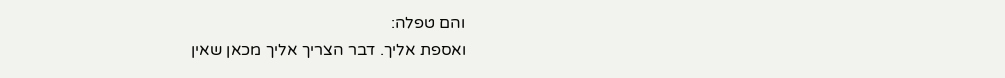והם טפלה:
ואספת אליך. דבר הצריך אליך מכאן שאין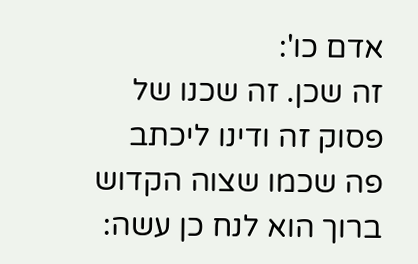אדם כו':
זה שכן. זה שכנו של פסוק זה ודינו ליכתב פה שכמו שצוה הקדוש ברוך הוא לנח כן עשה: